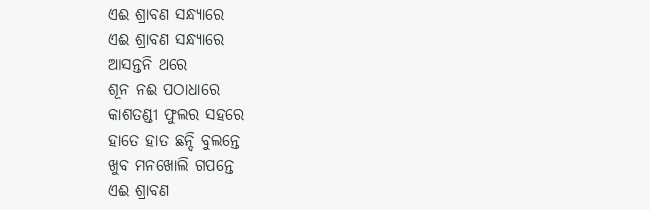ଏଈ ଶ୍ରାବଣ ସନ୍ଧ୍ୟାରେ
ଏଈ ଶ୍ରାବଣ ସନ୍ଧ୍ୟାରେ
ଆସନ୍ତନି ଥରେ
ଶୂନ ନଈ ପଠାଧାରେ
କାଶତଣ୍ଡୀ ଫୁଲର ସହରେ
ହାତେ ହାତ ଛନ୍ଦି ବୁଲନ୍ତେ
ଖୁବ ମନଖୋଲି ଗପନ୍ତେ
ଏଈ ଶ୍ରାବଣ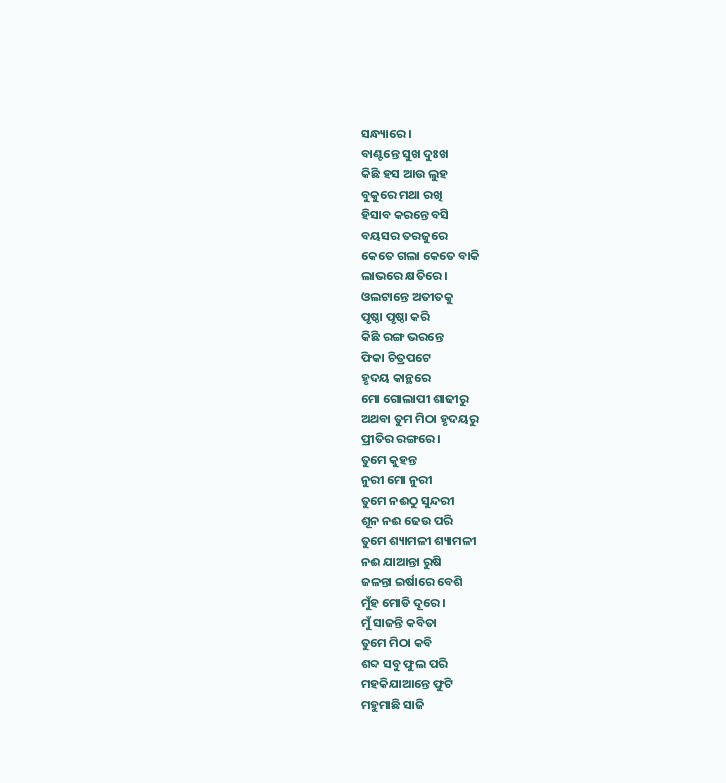ସନ୍ଧ୍ୟାରେ ।
ବାଣ୍ଟନ୍ତେ ସୁଖ ଦୁଃଖ
କିଛି ହସ ଆଉ ଲୁହ
ବୁକୁରେ ମଥା ରଖି
ହିସାବ କରନ୍ତେ ବସି
ବୟସର ତରଜୁରେ
କେତେ ଗଲା କେତେ ବାକି
ଲାଭରେ କ୍ଷତିରେ ।
ଓଲଟାନ୍ତେ ଅତୀତକୁ
ପୃଷ୍ଠା ପୃଷ୍ଠା କରି
କିଛି ରଙ୍ଗ ଭରନ୍ତେ
ଫିକା ଚିତ୍ରପଟେ
ହୃଦୟ କାନ୍ଥରେ
ମୋ ଗୋଲାପୀ ଶାଢୀରୁ
ଅଥବା ତୁମ ମିଠା ହୃଦୟରୁ
ପ୍ରୀତିର ରଙ୍ଗରେ ।
ତୁମେ କୁହନ୍ତ
ନୁରୀ ମୋ ନୁରୀ
ତୁମେ ନଈଠୁ ସୁନ୍ଦରୀ
ଶୂନ ନଈ ଢେଉ ପରି
ତୁମେ ଶ୍ୟାମଳୀ ଶ୍ୟାମଳୀ
ନଈ ଯାଆନ୍ତା ରୁଷି
ଜଳନ୍ତା ଇର୍ଷାରେ ବେଶି
ମୁଁହ ମୋଡି ଦୂରେ ।
ମୁଁ ସାଜନ୍ତି କବିତା
ତୁମେ ମିଠା କବି
ଶବ୍ଦ ସବୁ ଫୁଲ ପରି
ମହକିଯାଆନ୍ତେ ଫୁଟି
ମହୁମାଛି ସାଜି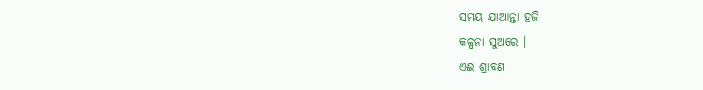ସମୟ ଯାଆନ୍ତା ହଜି
କଳ୍ପନା ସୁଅରେ ।
ଏଈ ଶ୍ରାବଣ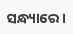ସନ୍ଧ୍ୟାରେ ।